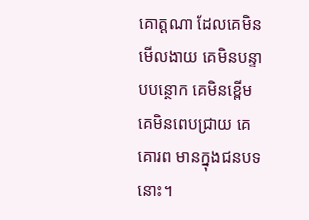គោត្ដណា ដែលគេមិនមើលងាយ គេមិនបន្ទាបបន្ថោក គេមិនខ្ពើម គេមិនពេបជ្រាយ គេគោរព មានក្នុងជនបទនោះ។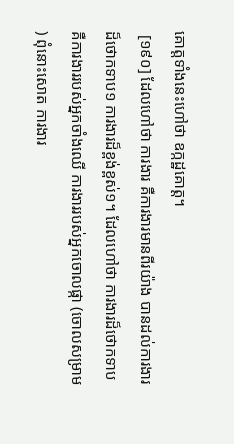គោត្ដទាំងនេះហៅថា ឧក្កដ្ឋគោត្ដ។
 [១៩០] ដែលហៅថា ការងារ គឺការងារមានពីរយ៉ាង បានដល់ការងារដ៏ថោកទាប១ ការងារដ៏ខ្ពង់ខ្ពស់១។ ដែលហៅថា ការងារដ៏ថោកទាប គឺការងាររបស់អ្នកចាំងឈើ ការងាររបស់អ្នកចោលផ្កា (ចោលសម្រាម) ពុំនោះសោត ការងារ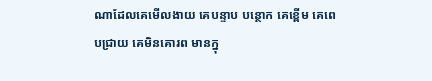ណាដែលគេមើលងាយ គេបន្ទាប បន្ថោក គេខ្ពើម គេពេបជ្រាយ គេមិនគោរព មានក្នុ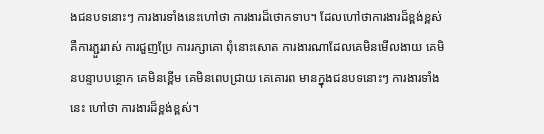ងជនបទនោះៗ ការងារទាំងនេះហៅថា ការងារដ៏ថោកទាប។ ដែលហៅថាការងារដ៏ខ្ពង់ខ្ពស់ គឺការភ្ជួររាស់ ការជួញប្រែ ការរក្សាគោ ពុំនោះសោត ការងារណាដែលគេមិនមើលងាយ គេមិនបន្ទាបបន្ថោក គេមិនខ្ពើម គេមិនពេបជ្រាយ គេគោរព មានក្នុងជនបទនោះៗ ការងារទាំងនេះ ហៅថា ការងារដ៏ខ្ពង់ខ្ពស់។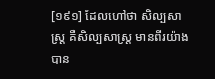[១៩១] ដែលហៅថា សិល្បសាស្ដ្រ គឺសិល្បសាស្ដ្រ មានពីរយ៉ាង បាន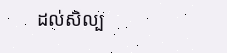ដល់សិល្ប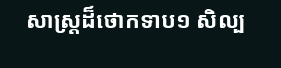សាស្ដ្រដ៏ថោកទាប១ សិល្ប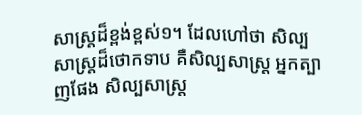សាស្ដ្រដ៏ខ្ពង់ខ្ពស់១។ ដែលហៅថា សិល្បសាស្ដ្រដ៏ថោកទាប គឺសិល្បសាស្ដ្រ អ្នកត្បាញផែង សិល្បសាស្ដ្រ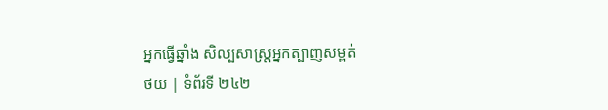អ្នកធ្វើឆ្នាំង សិល្បសាស្ដ្រអ្នកត្បាញសម្ពត់
ថយ | ទំព័រទី ២៤២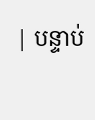| បន្ទាប់